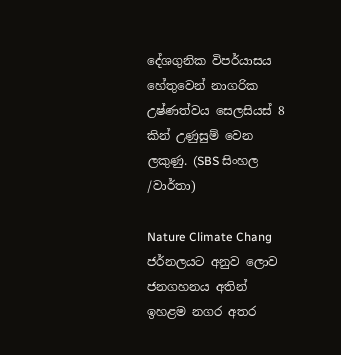දේශගුනික විපර්යාසය හේතුවෙන් නාගරික උෂ්ණත්වය සෙලසියස් 8 කින් උණුසුම් වෙන ලකුණු. (SBS සිංහල /වාර්තා)

Nature Climate Chang ජර්නලයට අනුව ලොව ජනගහනය අතින් ඉහළම නගර අතර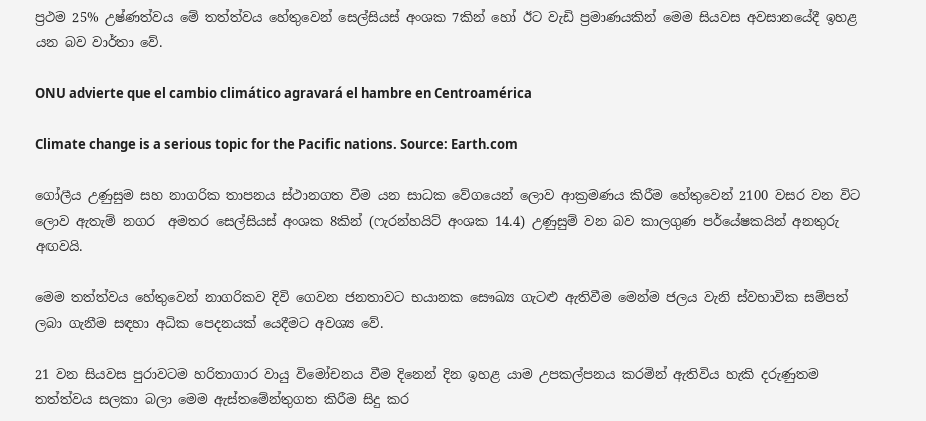ප්‍රථම 25% උෂ්ණත්වය මේ තත්ත්වය හේතුවෙන් සෙල්සියස් අංශක 7කින් හෝ ඊට වැඩි ප්‍රමාණයකින් මෙම සියවස අවසානයේදී ඉහළ යන බව වාර්තා වේ.

ONU advierte que el cambio climático agravará el hambre en Centroamérica

Climate change is a serious topic for the Pacific nations. Source: Earth.com

ගෝලීය උණුසුම සහ නාගරික තාපනය ස්ථානගත වීම යන සාධක වේගයෙන් ලොව ආක්‍රමණය කිරීම හේතුවෙන් 2100 වසර වන විට ලොව ඇතැම් නගර  අමතර සෙල්සියස් අංශක 8කින් (ෆැරන්හයිට් අංශක 14.4) උණුසුම් වන බව කාලගුණ පර්යේෂකයින් අනතුරු අඟවයි.

මෙම තත්ත්වය හේතුවෙන් නාගරිකව දිවි ගෙවන ජනතාවට භයානක සෞඛ්‍ය ගැටළු ඇතිවීම මෙන්ම ජලය වැනි ස්වභාවික සම්පත් ලබා ගැනීම සඳහා අධික පෙදනයක් යෙදීමට අවශ්‍ය වේ.

21 වන සියවස පුරාවටම හරිතාගාර වායු විමෝචනය වීම දිනෙන් දින ඉහළ යාම උපකල්පනය කරමින් ඇතිවිය හැකි දරුණුතම තත්ත්වය සලකා බලා මෙම ඇස්තමේන්තුගත කිරීම සිදු කර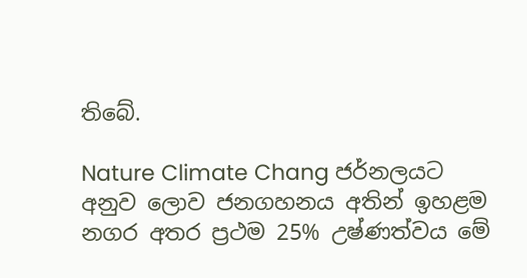තිබේ.

Nature Climate Chang ජර්නලයට අනුව ලොව ජනගහනය අතින් ඉහළම නගර අතර ප්‍රථම 25% උෂ්ණත්වය මේ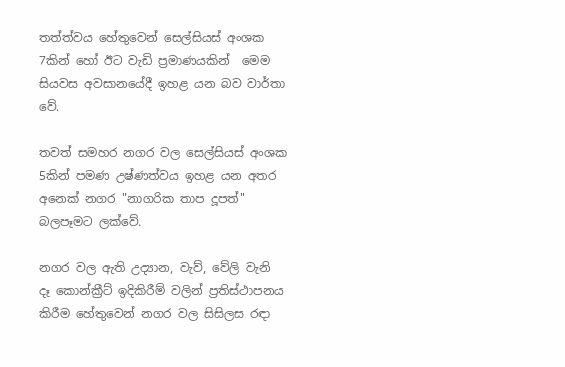තත්ත්වය හේතුවෙන් සෙල්සියස් අංශක 7කින් හෝ ඊට වැඩි ප්‍රමාණයකින්  මෙම සියවස අවසානයේදී ඉහළ යන බව වාර්තා වේ.

තවත් සමහර නගර වල සෙල්සියස් අංශක 5කින් පමණ උෂ්ණත්වය ඉහළ යන අතර අනෙක් නගර "නාගරික තාප දූපත්" බලපෑමට ලක්වේ.

නගර වල ඇති උද්‍යාන, වැව්, වේලි වැනි දෑ කොන්ක්‍රීට් ඉදිකිරීම් වලින් ප්‍රතිස්ථාපනය කිරීම හේතුවෙන් නගර වල සිසිලස රඳා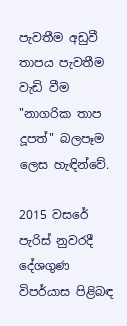පැවතීම අඩුවී තාපය පැවතීම වැඩි වීම "නාගරික තාප දූපත්" බලපෑම ලෙස හැඳින්වේ.

2015 වසරේ පැරිස් නුවරදී දේශගුණ විපර්යාස පිළිබඳ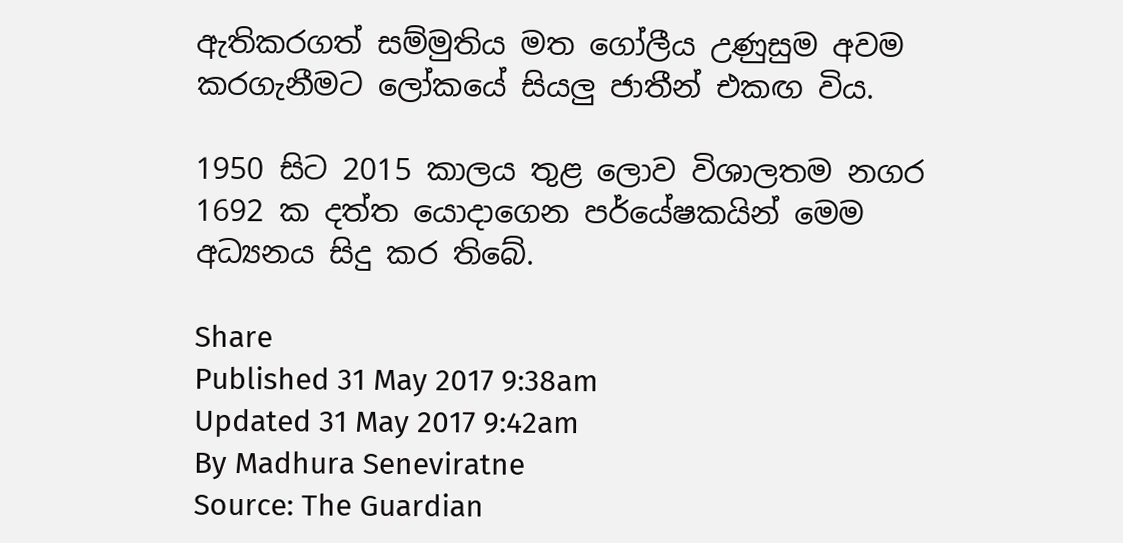ඇතිකරගත් සම්මුතිය මත ගෝලීය උණුසුම අවම කරගැනීමට ලෝකයේ සියලු ජාතීන් එකඟ විය.

1950 සිට 2015 කාලය තුළ ලොව විශාලතම නගර 1692 ක දත්ත යොදාගෙන පර්යේෂකයින් මෙම අධ්‍යනය සිදු කර තිබේ.

Share
Published 31 May 2017 9:38am
Updated 31 May 2017 9:42am
By Madhura Seneviratne
Source: The Guardian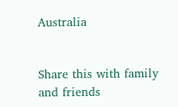Australia


Share this with family and friends